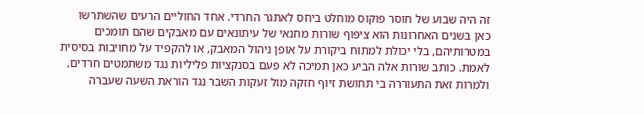זה היה שבוע של חוסר פוקוס מוחלט ביחס לאתגר החרדי. אחד החוליים הרעים שהשתרשו כאן בשנים האחרונות הוא ציפוף שורות מחנאי של עיתונאים עם מאבקים שהם תומכים במטרותיהם, בלי יכולת למתוח ביקורת על אופן ניהול המאבק, או להקפיד על מחויבות בסיסית לאמת. כותב שורות אלה הביע כאן תמיכה לא פעם בסנקציות פליליות נגד משתמטים חרדים, ולמרות זאת התעוררה בי תחושת זיוף חזקה מול זעקות השבר נגד הוראת השעה שעברה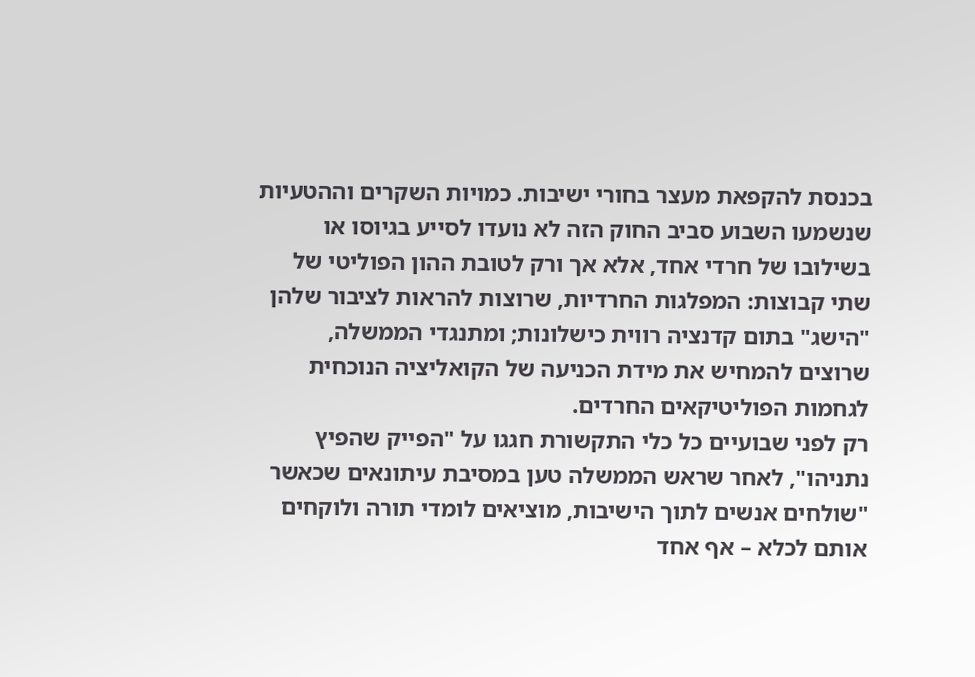בכנסת להקפאת מעצר בחורי ישיבות. כמויות השקרים וההטעיות שנשמעו השבוע סביב החוק הזה לא נועדו לסייע בגיוסו או בשילובו של חרדי אחד, אלא אך ורק לטובת ההון הפוליטי של שתי קבוצות: המפלגות החרדיות, שרוצות להראות לציבור שלהן "הישג" בתום קדנציה רווית כישלונות; ומתנגדי הממשלה, שרוצים להמחיש את מידת הכניעה של הקואליציה הנוכחית לגחמות הפוליטיקאים החרדים.
רק לפני שבועיים כל כלי התקשורת חגגו על "הפייק שהפיץ נתניהו", לאחר שראש הממשלה טען במסיבת עיתונאים שכאשר "שולחים אנשים לתוך הישיבות, מוציאים לומדי תורה ולוקחים אותם לכלא – אף אחד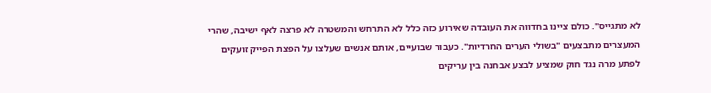לא מתגייס". כולם ציינו בחדווה את העובדה שאירוע כזה כלל לא התרחש והמשטרה לא פרצה לאף ישיבה, שהרי המעצרים מתבצעים "בשולי הערים החרדיות". כעבור שבועיים, אותם אנשים שעלצו על הפצת הפייק זועקים לפתע מרה נגד חוק שמציע לבצע אבחנה בין עריקים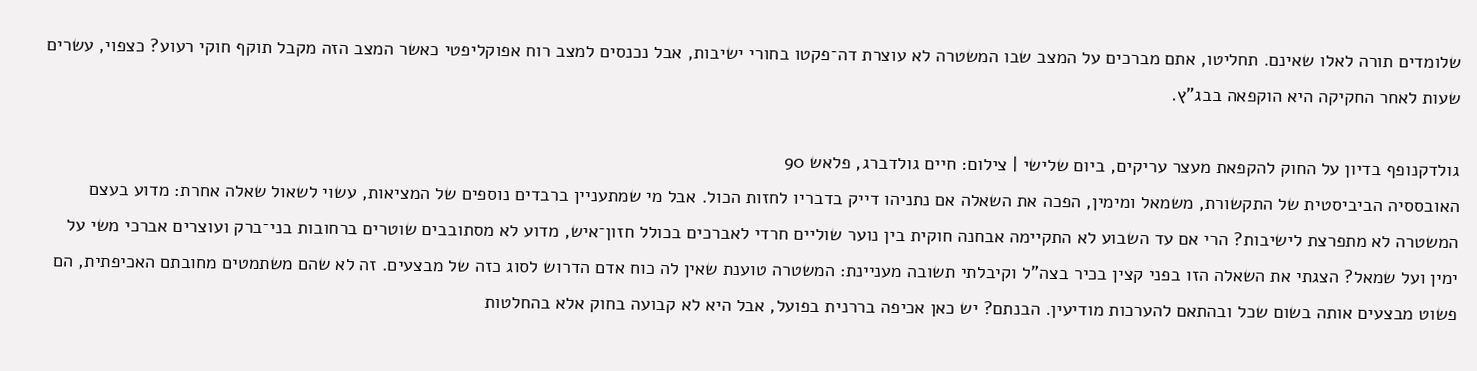שלומדים תורה לאלו שאינם. תחליטו, אתם מברכים על המצב שבו המשטרה לא עוצרת דה־פקטו בחורי ישיבות, אבל נכנסים למצב רוח אפוקליפטי כאשר המצב הזה מקבל תוקף חוקי רעוע? כצפוי, עשרים שעות לאחר החקיקה היא הוקפאה בבג"ץ.

גולדקנופף בדיון על החוק להקפאת מעצר עריקים, ביום שלישי | צילום: חיים גולדברג, פלאש 90
האובססיה הביביסטית של התקשורת, משמאל ומימין, הפכה את השאלה אם נתניהו דייק בדבריו לחזות הכול. אבל מי שמתעניין ברבדים נוספים של המציאות, עשוי לשאול שאלה אחרת: מדוע בעצם המשטרה לא מתפרצת לישיבות? הרי אם עד השבוע לא התקיימה אבחנה חוקית בין נוער שוליים חרדי לאברכים בכולל חזון־איש, מדוע לא מסתובבים שוטרים ברחובות בני־ברק ועוצרים אברכי משי על ימין ועל שמאל? הצגתי את השאלה הזו בפני קצין בכיר בצה"ל וקיבלתי תשובה מעניינת: המשטרה טוענת שאין לה כוח אדם הדרוש לסוג כזה של מבצעים. זה לא שהם משתמטים מחובתם האכיפתית, הם פשוט מבצעים אותה בשום שכל ובהתאם להערכות מודיעין. הבנתם? יש כאן אכיפה בררנית בפועל, אבל היא לא קבועה בחוק אלא בהחלטות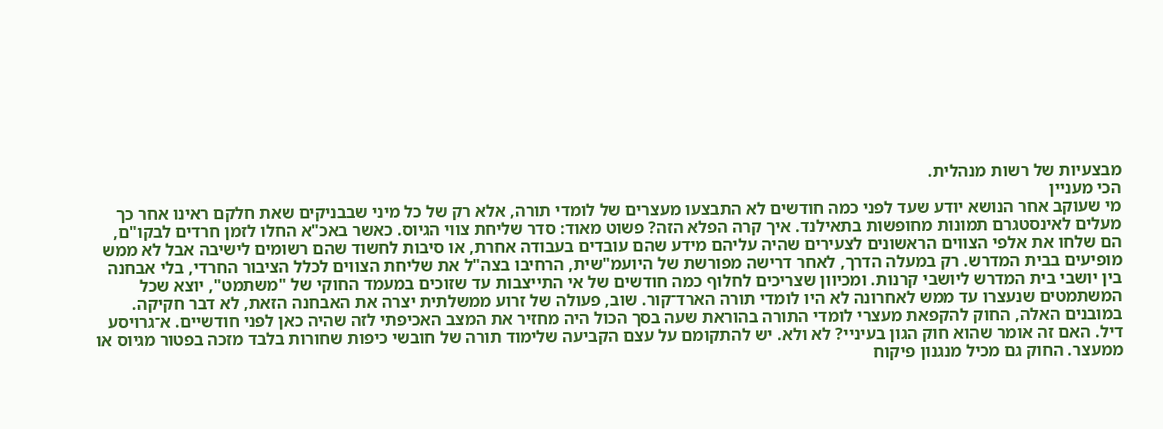מבצעיות של רשות מנהלית.
הכי מעניין
מי שעוקב אחר הנושא יודע שעד לפני כמה חודשים לא התבצעו מעצרים של לומדי תורה, אלא רק של כל מיני שבבניקים שאת חלקם ראינו אחר כך מעלים לאינסטגרם תמונות מחופשות בתאילנד. איך קרה הפלא הזה? פשוט מאוד: סדר שליחת צווי הגיוס. כאשר באכ"א החלו לזמן חרדים לבקו"ם, הם שלחו את אלפי הצווים הראשונים לצעירים שהיה עליהם מידע שהם עובדים בעבודה אחרת, או סיבות לחשוד שהם רשומים לישיבה אבל לא ממש מופיעים בבית המדרש. רק במעלה הדרך, לאחר דרישה מפורשת של היועמ"שית, הרחיבו בצה"ל את שליחת הצווים לכלל הציבור החרדי, בלי אבחנה בין יושבי בית המדרש ליושבי קרנות. ומכיוון שצריכים לחלוף כמה חודשים של אי התייצבות עד שזוכים במעמד החוקי של "משתמט", יוצא שכל המשתמטים שנעצרו עד ממש לאחרונה לא היו לומדי תורה הארד־קור. שוב, פעולה של זרוע ממשלתית יצרה את האבחנה הזאת, לא דבר חקיקה.
במובנים האלה, החוק להקפאת מעצרי לומדי התורה בהוראת שעה בסך הכול היה מחזיר את המצב האכיפתי לזה שהיה כאן לפני חודשיים. א־גרויסע דיל. האם זה אומר שהוא חוק הגון בעיניי? לא ולא. יש להתקומם על עצם הקביעה שלימוד תורה של חובשי כיפות שחורות בלבד מזכה בפטור מגיוס או ממעצר. החוק גם מכיל מנגנון פיקוח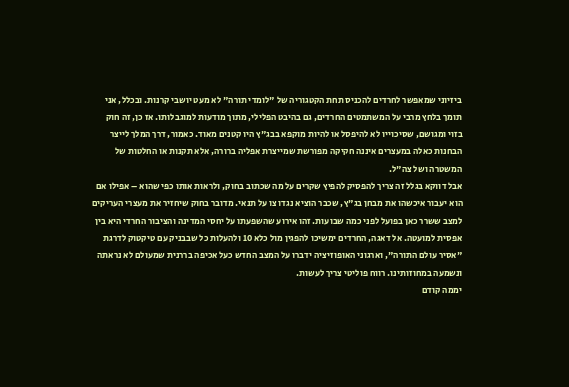ביזיוני שמאפשר לחרדים להכניס תחת הקטגוריה של "לומדי תורה" לא מעט יושבי קרנות. ובכלל, אני תומך בלחץ מרבי על המשתמטים החרדים, גם בהיבט הפלילי, מתוך מודעות למוגבלותו. אז כן, זה חוק בזוי ומגושם, שסיכוייו לא להיפסל או להיות מוקפא בבג"ץ היו קטנים מאוד. כאמור, דרך המלך לייצר הבחנות כאלה במעצרים איננה חקיקה מפורשת שמייצרת אפליה ברורה, אלא תקנות או החלטות של המשטרה ושל צה"ל.
אבל דווקא בגלל זה צריך להפסיק להפיץ שקרים על מה שכתוב בחוק, ולראות אותו כפי שהוא – אפילו אם הוא יעבור איכשהו את מבחן בג"ץ, שכבר הוציא נגדו צו על תנאי. מדובר בחוק שיחזיר את מעצרי העריקים למצב ששרר כאן בפועל לפני כמה שבועות. זהו אירוע שהשפעתו על יחסי המדינה והציבור החרדי היא בין אפסית למועטה. אל דאגה, החרדים ימשיכו להפגין מול כלא 10 ולהעלות כל שבבניק עם טיקטוק לדרגת "אסיר עולם התורה", וארגוני האופוזיציה ידברו על המצב החדש כעל אכיפה בררנית שמעולם לא נראתה ונשמעה במחוזותינו. רווח פוליטי צריך לעשות.
יממה קודם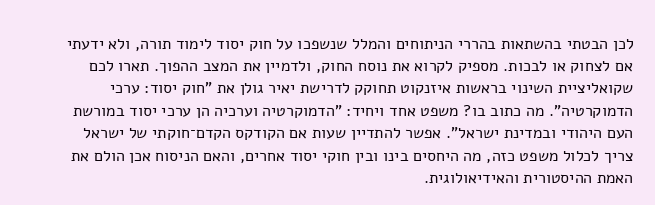לכן הבטתי בהשתאות בהררי הניתוחים והמלל שנשפכו על חוק יסוד לימוד תורה, ולא ידעתי אם לצחוק או לבכות. מספיק לקרוא את נוסח החוק, ולדמיין את המצב ההפוך. תארו לכם שקואליציית השינוי בראשות איזנקוט תחוקק לדרישת יאיר גולן את "חוק יסוד: ערכי הדמוקרטיה". מה כתוב בו? משפט אחד ויחיד: "הדמוקרטיה וערכיה הן ערכי יסוד במורשת העם היהודי ובמדינת ישראל". אפשר להתדיין שעות אם הקודקס הקדם־חוקתי של ישראל צריך לכלול משפט כזה, מה היחסים בינו ובין חוקי יסוד אחרים, והאם הניסוח אכן הולם את האמת ההיסטורית והאידיאולוגית.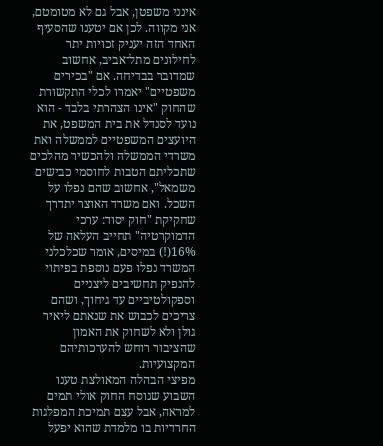אינני משפטן, אבל גם לא מטומטם, אני מקווה. לכן אם יטענו שהסעיף האחד הזה יעניק זכויות יתר לחילונים מתל־אביב, אחשוב שמדובר בבדיחה. אם "בכירים משפטיים" יאמרו לכלי התקשורת שהחוק "אינו הצהרתי בלבד - הוא נועד לסנדל את בית המשפט, את היועצים המשפטיים לממשלה ואת משרדי הממשלה ולהכשיר מהלכים שתכליתם הטבות לחוסמי כבישים משמאל", אחשוב שהם נפלו על השכל. ואם משרד האוצר יתדרך שחקיקת "חוק יסוד: ערכי הדמוקרטיה" תחייב העלאה של 16%(!) במיסים, אומר שכלכלני המשרד נפלו פעם נוספת בפיתוי להנפיק תחשיבים ליצניים וספקולטיביים עד גיחוך, ושהם צריכים לכבוש את שנאתם ליאיר גולן ולא לשחוק את האמון שהציבור רוחש להערכותיהם המקצועיות.
מפיצי הבהלה המאולצת טענו השבוע שנוסח החוק אולי תמים למראה, אבל עצם תמיכת המפלגות החרדיות בו מלמדת שהוא יפעל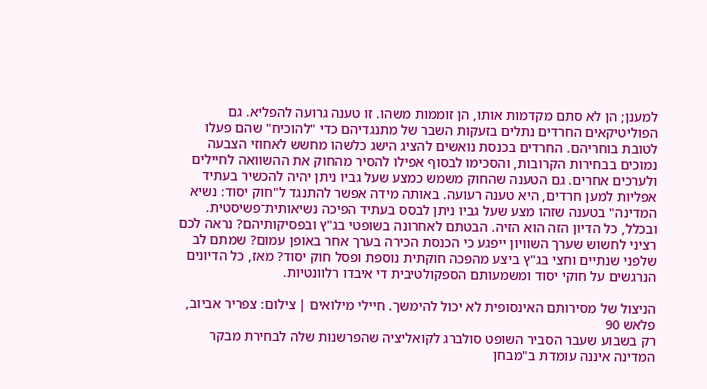למענן; הן לא סתם מקדמות אותו, הן זוממות משהו. זו טענה גרועה להפליא. גם הפוליטיקאים החרדים נתלים בזעקות השבר של מתנגדיהם כדי "להוכיח" שהם פעלו לטובת בוחריהם. החרדים בכנסת נואשים להציג הישג כלשהו מחשש לאחוזי הצבעה נמוכים בבחירות הקרובות, והסכימו לבסוף אפילו להסיר מהחוק את ההשוואה לחיילים ולערכים אחרים. גם הטענה שהחוק משמש כמצע שעל גביו ניתן יהיה להכשיר בעתיד אפליות למען חרדים, היא טענה רעועה. באותה מידה אפשר להתנגד ל"חוק יסוד: נשיא המדינה" בטענה שזהו מצע שעל גביו ניתן לבסס בעתיד הפיכה נשיאותית־פשיסטית. ובכלל, כל הדיון הזה הוא הזיה. הבטתם לאחרונה בשופטי בג"ץ ובפסיקותיהם? נראה לכם רציני לחשוש שערך השוויון ייפגע כי הכנסת הכירה בערך אחר באופן עמום? שמתם לב שלפני שנתיים וחצי בג"ץ ביצע מהפכה חוקתית נוספת ופסל חוק יסוד? מאז, כל הדיונים הנרגשים על חוקי יסוד ומשמעותם הספקולטיבית די איבדו רלוונטיות.

הניצול של מסירותם האינסופית לא יכול להימשך. חיילי מילואים | צילום: צפריר אביוב, פלאש 90
רק בשבוע שעבר הסביר השופט סולברג לקואליציה שהפרשנות שלה לבחירת מבקר המדינה איננה עומדת ב"מבחן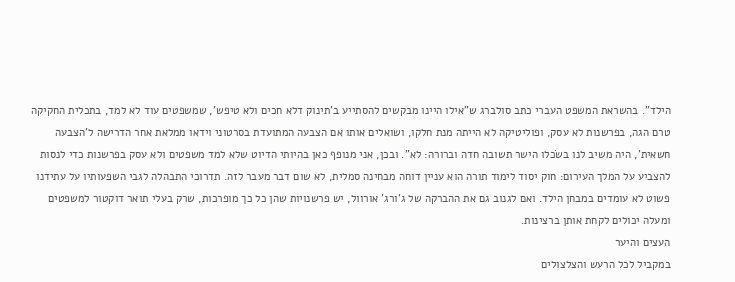הילד". בהשראת המשפט העברי כתב סולברג ש"אילו היינו מבקשים להסתייע ב'תינוק דלא חכים ולא טיפש', שמשפטים עוד לא למד, בתכלית החקיקה טרם הגה, בפרשנות לא עסק, ופוליטיקה לא הייתה מנת חלקו, ושואלים אותו אם הצבעה המתועדת בסרטוני וידאו ממלאת אחר הדרישה ל'הצבעה חשאית', היה משיב לנו בשׂכלו הישר תשובה חדה וברורה: לא". ובכן, אני מנופף כאן בהיותי הדיוט שלא למד משפטים ולא עסק בפרשנות כדי לנסות להצביע על המלך העירום: חוק יסוד לימוד תורה הוא עניין דוחה מבחינה סמלית, לא שום דבר מעבר לזה. תדרוכי התבהלה לגבי השפעותיו על עתידנו פשוט לא עומדים במבחן הילד. ואם לגנוב גם את ההברקה של ג'ורג' אורוול, יש פרשנויות שהן כל כך מופרכות, שרק בעלי תואר דוקטור למשפטים ומעלה יכולים לקחת אותן ברצינות.
העצים והיער
במקביל לכל הרעש והצלצולים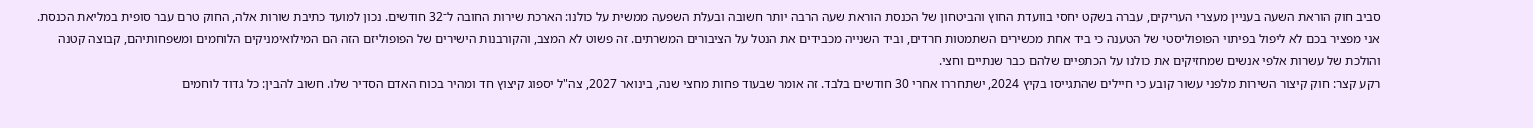סביב חוק הוראת השעה בעניין מעצרי העריקים, עברה בשקט יחסי בוועדת החוץ והביטחון של הכנסת הוראת שעה הרבה יותר חשובה ובעלת השפעה ממשית על כולנו: הארכת שירות החובה ל־32 חודשים. נכון למועד כתיבת שורות אלה, החוק טרם עבר סופית במליאת הכנסת. אני מפציר בכם לא ליפול בפיתוי הפופוליסטי של הטענה כי ביד אחת מכשירים השתמטות חרדים, וביד השנייה מכבידים את הנטל על הציבורים המשרתים. זה פשוט לא המצב, והקורבנות הישירים של הפופוליזם הזה הם המילואימניקים הלוחמים ומשפחותיהם, קבוצה קטנה והולכת של עשרות אלפי אנשים שמחזיקים את כולנו על הכתפיים שלהם כבר שנתיים וחצי.
רקע קצר: חוק קיצור השירות מלפני עשור קובע כי חיילים שהתגייסו בקיץ 2024, ישתחררו אחרי 30 חודשים בלבד. זה אומר שבעוד פחות מחצי שנה, בינואר 2027, צה"ל יספוג קיצוץ חד ומהיר בכוח האדם הסדיר שלו. חשוב להבין: כל גדוד לוחמים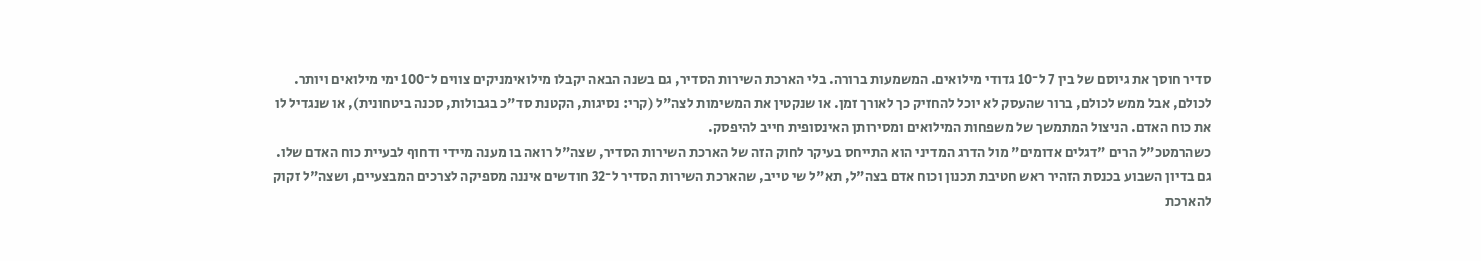סדיר חוסך את גיוסם של בין 7 ל־10 גדודי מילואים. המשמעות ברורה. בלי הארכת השירות הסדיר, גם בשנה הבאה יקבלו מילואימניקים צווים ל־100 ימי מילואים ויותר. לכולם, אבל ממש לכולם, ברור שהעסק לא יוכל להחזיק כך לאורך זמן. או שנקטין את המשימות לצה"ל (קרי: נסיגות, הקטנת סד"כ בגבולות, סכנה ביטחונית), או שנגדיל לו את כוח האדם. הניצול המתמשך של משפחות המילואים ומסירותן האינסופית חייב להיפסק.
כשהרמטכ"ל הרים "דגלים אדומים" מול הדרג המדיני הוא התייחס בעיקר לחוק הזה של הארכת השירות הסדיר, שצה"ל רואה בו מענה מיידי ודחוף לבעיית כוח האדם שלו. גם בדיון השבוע בכנסת הזהיר ראש חטיבת תכנון וכוח אדם בצה"ל, תא"ל שי טייב, שהארכת השירות הסדיר ל־32 חודשים איננה מספיקה לצרכים המבצעיים, ושצה"ל זקוק להארכת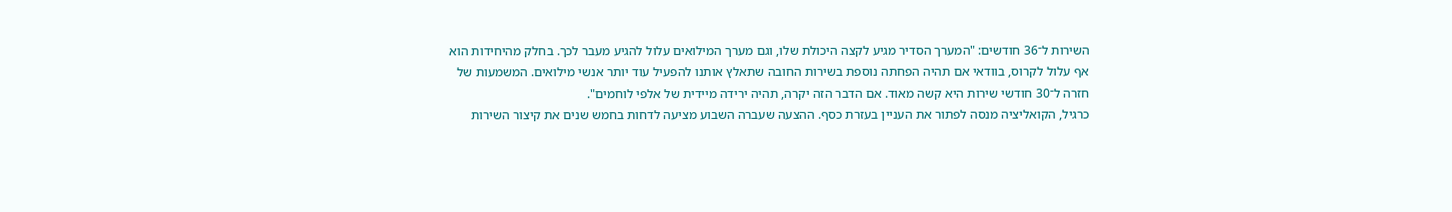השירות ל־36 חודשים: "המערך הסדיר מגיע לקצה היכולת שלו, וגם מערך המילואים עלול להגיע מעבר לכך. בחלק מהיחידות הוא אף עלול לקרוס, בוודאי אם תהיה הפחתה נוספת בשירות החובה שתאלץ אותנו להפעיל עוד יותר אנשי מילואים. המשמעות של חזרה ל־30 חודשי שירות היא קשה מאוד. אם הדבר הזה יקרה, תהיה ירידה מיידית של אלפי לוחמים".
כרגיל, הקואליציה מנסה לפתור את העניין בעזרת כסף. ההצעה שעברה השבוע מציעה לדחות בחמש שנים את קיצור השירות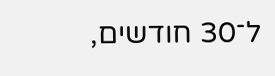ל־30 חודשים,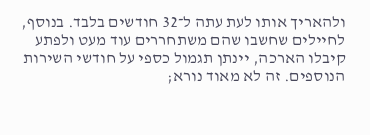ולהאריך אותו לעת עתה ל־32 חודשים בלבד. בנוסף, לחיילים שחשבו שהם משתחררים עוד מעט ולפתע קיבלו הארכה, יינתן תגמול כספי על חודשי השירות הנוספים. זה לא מאוד נורא;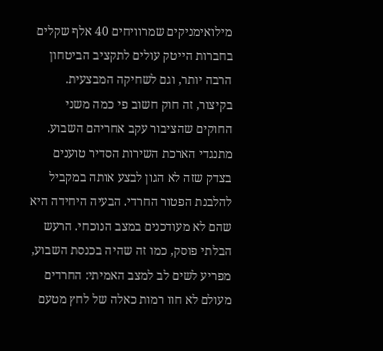מילואימניקים שמרוויחים 40 אלף שקלים בחברות הייטק עולים לתקציב הביטחון הרבה יותר, וגם לשחיקה המבצעית. בקיצור, זה חוק חשוב פי כמה משני החוקים שהציבור עקב אחריהם השבוע.
מתנגדי הארכת השירות הסדיר טוענים בצדק שזה לא הגון לבצע אותה במקביל להלבנת הפטור החרדי. הבעיה היחידה היא שהם לא מעודכנים במצב הנוכחי. הרעש הבלתי פוסק, כמו זה שהיה בכנסת השבוע, מפריע לשים לב למצב האמיתי: החרדים מעולם לא חוו רמות כאלה של לחץ מטעם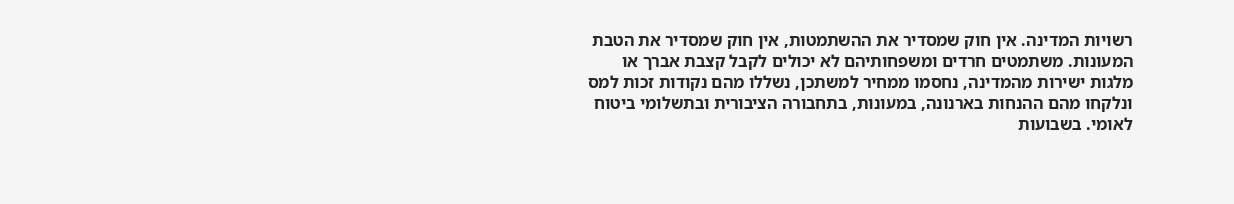רשויות המדינה. אין חוק שמסדיר את ההשתמטות, אין חוק שמסדיר את הטבת המעונות. משתמטים חרדים ומשפחותיהם לא יכולים לקבל קצבת אברך או מלגות ישירות מהמדינה, נחסמו ממחיר למשתכן, נשללו מהם נקודות זכות למס ונלקחו מהם ההנחות בארנונה, במעונות, בתחבורה הציבורית ובתשלומי ביטוח לאומי. בשבועות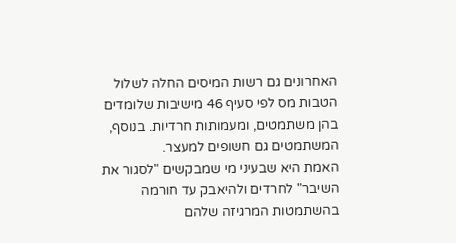האחרונים גם רשות המיסים החלה לשלול הטבות מס לפי סעיף 46 מישיבות שלומדים בהן משתמטים, ומעמותות חרדיות. בנוסף, המשתמטים גם חשופים למעצר.
האמת היא שבעיני מי שמבקשים "לסגור את השיבר" לחרדים ולהיאבק עד חורמה בהשתמטות המרגיזה שלהם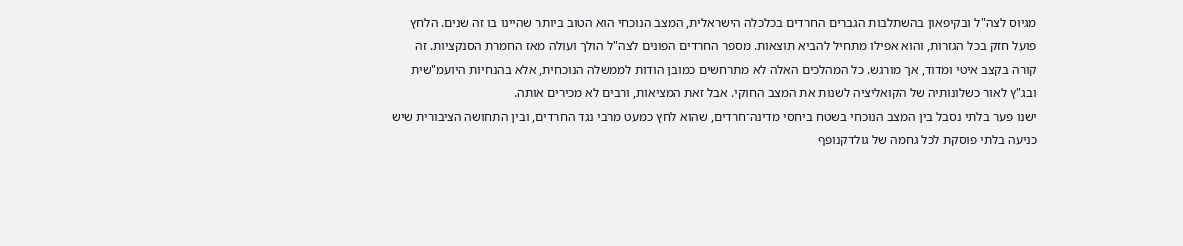מגיוס לצה"ל ובקיפאון בהשתלבות הגברים החרדים בכלכלה הישראלית, המצב הנוכחי הוא הטוב ביותר שהיינו בו זה שנים. הלחץ פועל חזק בכל הגזרות, והוא אפילו מתחיל להביא תוצאות. מספר החרדים הפונים לצה"ל הולך ועולה מאז החמרת הסנקציות. זה קורה בקצב איטי ומדוד, אך מורגש. כל המהלכים האלה לא מתרחשים כמובן הודות לממשלה הנוכחית, אלא בהנחיות היועמ"שית ובג"ץ לאור כשלונותיה של הקואליציה לשנות את המצב החוקי. אבל זאת המציאות, ורבים לא מכירים אותה.
ישנו פער בלתי נסבל בין המצב הנוכחי בשטח ביחסי מדינה־חרדים, שהוא לחץ כמעט מרבי נגד החרדים, ובין התחושה הציבורית שיש כניעה בלתי פוסקת לכל גחמה של גולדקנופף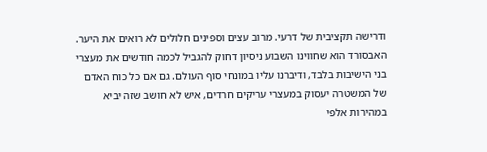ודרישה תקציבית של דרעי. מרוב עצים וספינים חלולים לא רואים את היער. האבסורד הוא שחווינו השבוע ניסיון דחוק להגביל לכמה חודשים את מעצרי בני הישיבות בלבד, ודיברנו עליו במונחי סוף העולם. גם אם כל כוח האדם של המשטרה יעסוק במעצרי עריקים חרדים, איש לא חושב שזה יביא במהירות אלפי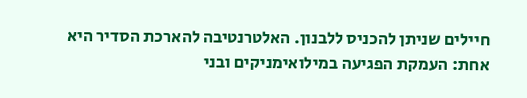חיילים שניתן להכניס ללבנון. האלטרנטיבה להארכת הסדיר היא אחת: העמקת הפגיעה במילואימניקים ובני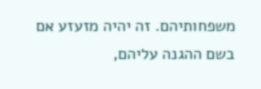משפחותיהם. זה יהיה מזעזע אם בשם ההגנה עליהם,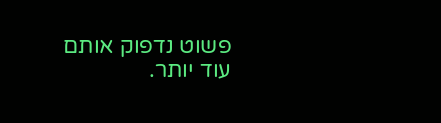פשוט נדפוק אותם עוד יותר.